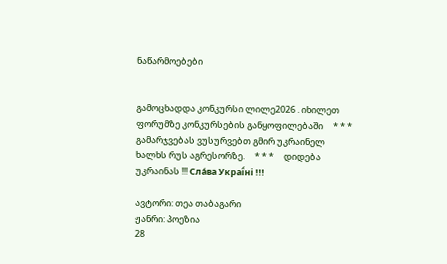ნაწარმოებები


გამოცხადდა კონკურსი ლილე2026 . იხილეთ ფორუმზე კონკურსების განყოფილებაში     * * *     გამარჯვებას ვუსურვებთ გმირ უკრაინელ ხალხს რუს აგრესორზე.     * * *     დიდება უკრაინას !!! Сла́ва Украї́ні !!!

ავტორი: თეა თაბაგარი
ჟანრი: პოეზია
28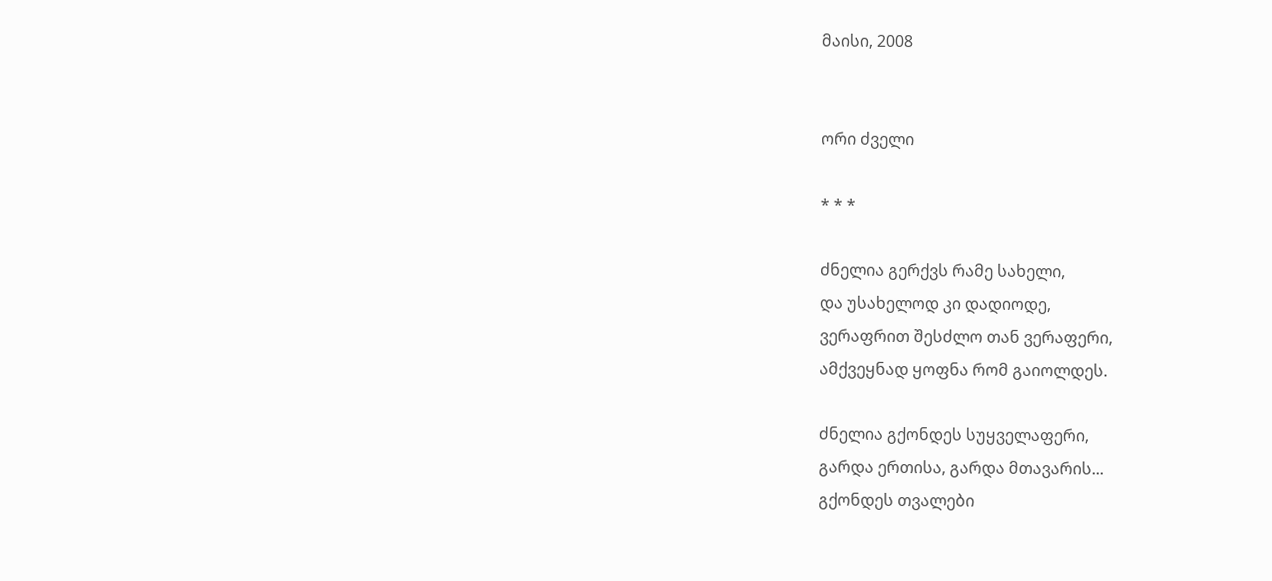მაისი, 2008


ორი ძველი

* * *

ძნელია გერქვს რამე სახელი,
და უსახელოდ კი დადიოდე,
ვერაფრით შესძლო თან ვერაფერი,
ამქვეყნად ყოფნა რომ გაიოლდეს.

ძნელია გქონდეს სუყველაფერი,
გარდა ერთისა, გარდა მთავარის...
გქონდეს თვალები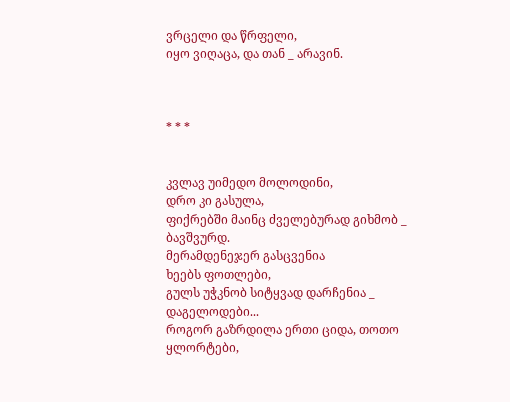ვრცელი და წრფელი,
იყო ვიღაცა, და თან _ არავინ.



* * *


კვლავ უიმედო მოლოდინი,
დრო კი გასულა,
ფიქრებში მაინც ძველებურად გიხმობ _
ბავშვურდ.
მერამდენეჯერ გასცვენია
ხეებს ფოთლები,
გულს უჭკნობ სიტყვად დარჩენია _
დაგელოდები...
როგორ გაზრდილა ერთი ციდა, თოთო ყლორტები,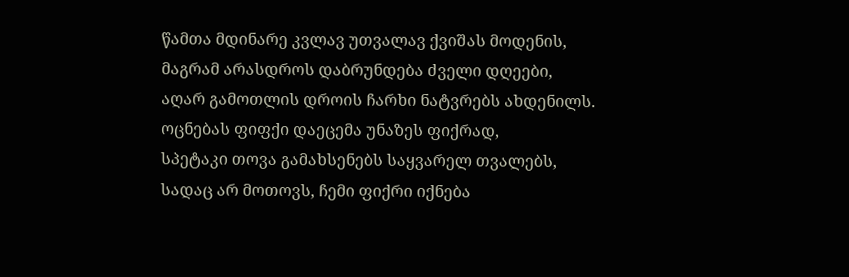წამთა მდინარე კვლავ უთვალავ ქვიშას მოდენის,
მაგრამ არასდროს დაბრუნდება ძველი დღეები,
აღარ გამოთლის დროის ჩარხი ნატვრებს ახდენილს.
ოცნებას ფიფქი დაეცემა უნაზეს ფიქრად,
სპეტაკი თოვა გამახსენებს საყვარელ თვალებს,
სადაც არ მოთოვს, ჩემი ფიქრი იქნება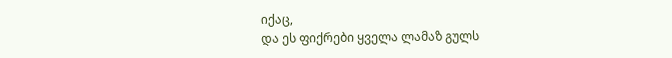იქაც,
და ეს ფიქრები ყველა ლამაზ გულს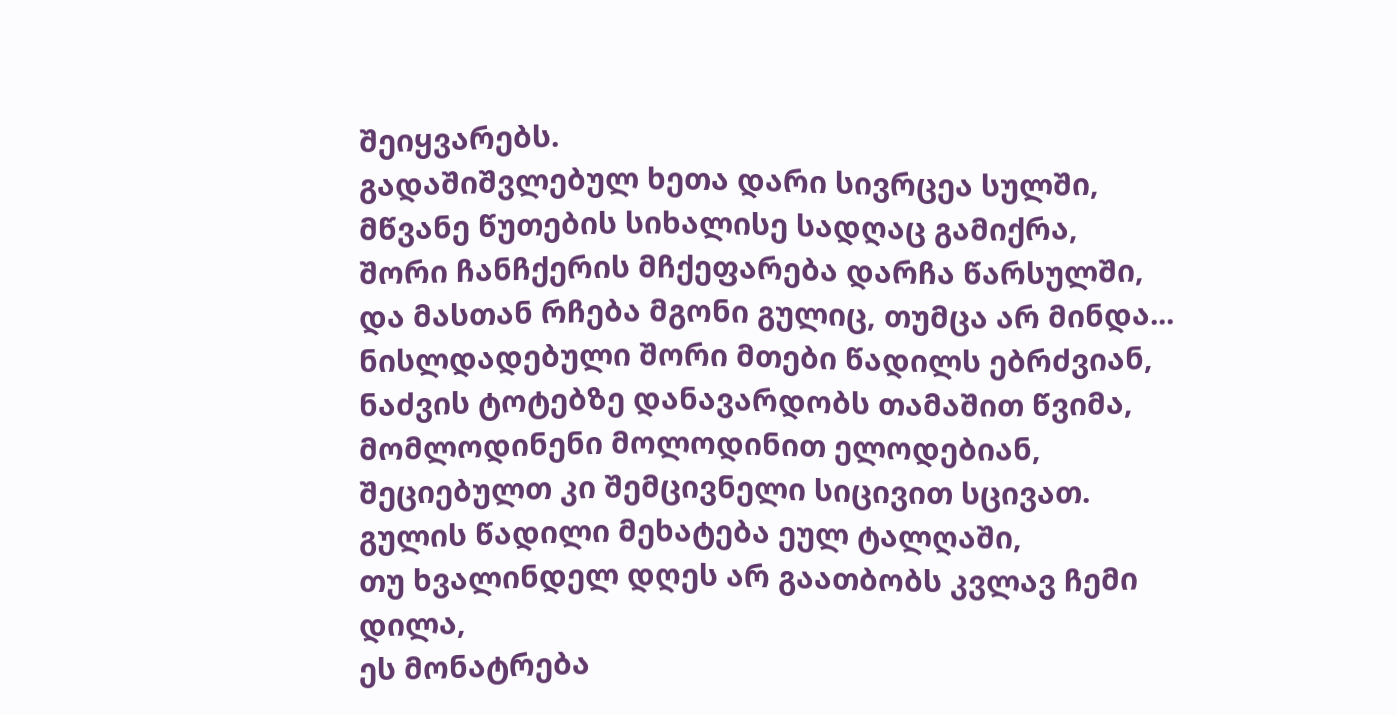შეიყვარებს.
გადაშიშვლებულ ხეთა დარი სივრცეა სულში,
მწვანე წუთების სიხალისე სადღაც გამიქრა,
შორი ჩანჩქერის მჩქეფარება დარჩა წარსულში,
და მასთან რჩება მგონი გულიც, თუმცა არ მინდა...
ნისლდადებული შორი მთები წადილს ებრძვიან,
ნაძვის ტოტებზე დანავარდობს თამაშით წვიმა,
მომლოდინენი მოლოდინით ელოდებიან,
შეციებულთ კი შემცივნელი სიცივით სცივათ.
გულის წადილი მეხატება ეულ ტალღაში,
თუ ხვალინდელ დღეს არ გაათბობს კვლავ ჩემი დილა,
ეს მონატრება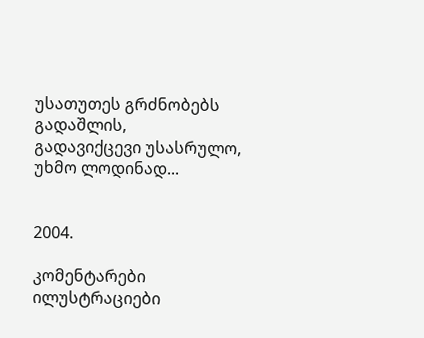უსათუთეს გრძნობებს გადაშლის,
გადავიქცევი უსასრულო, უხმო ლოდინად...


2004.

კომენტარები ილუსტრაციები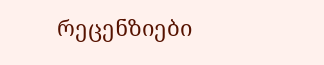რეცენზიები